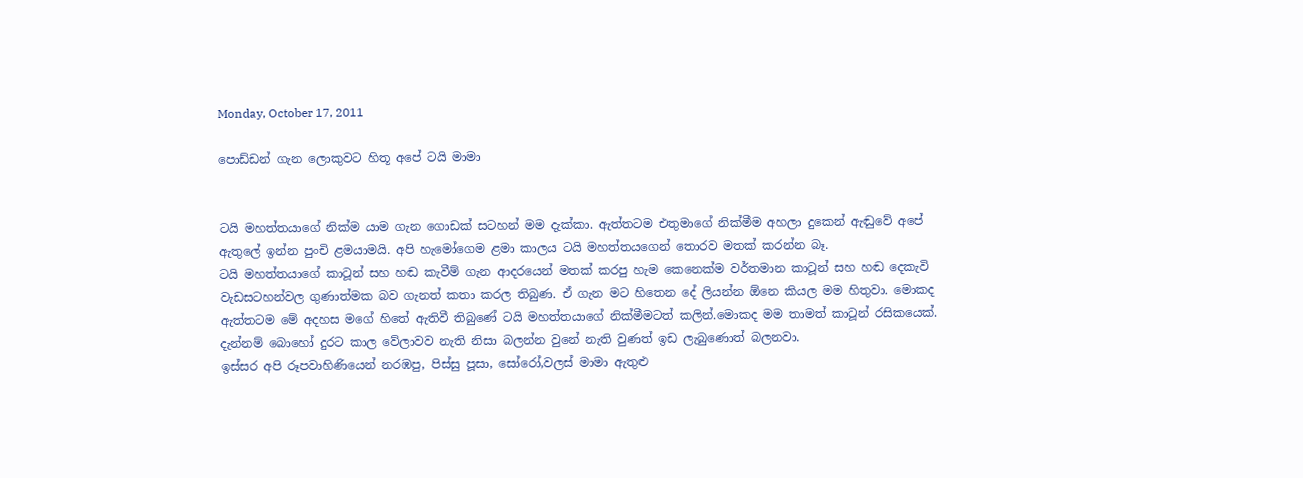Monday, October 17, 2011

පොඩ්ඩන් ගැන ලොකුවට හිතූ අපේ ටයි මාමා


ටයි මහත්තයාගේ නික්ම යාම ගැන ගොඩක් සටහන් මම දැක්කා. ඇත්තටම එතුමාගේ නික්මීම අහලා දුකෙන් ඇඬුවේ අපේ ඇතුලේ ඉන්න පුංචි ළමයාමයි. අපි හැමෝගෙම ළමා කාලය ටයි මහත්තයගෙන් තොරව මතක් කරන්න බෑ.
ටයි මහත්තයාගේ කාටූන් සහ හඬ කැවීම් ගැන ආදරයෙන් මතක් කරපු හැම කෙනෙක්ම වර්තමාන කාටූන් සහ හඬ දෙකැවි වැඩසටහන්වල ගුණාත්මක බව ගැනත් කතා කරල තිබුණ. ඒ ගැන මට හිතෙන දේ ලියන්න ඕනෙ කියල මම හිතුවා. මොකද ඇත්තටම මේ අදහස මගේ හිතේ ඇතිවී තිබුණේ ටයි මහත්තයාගේ නික්මීමටත් කලින්.මොකද මම තාමත් කාටූන් රසිකයෙක්. දැන්නම් බොහෝ දුරට කාල වේලාවව නැති නිසා බලන්න වුනේ නැති වුණත් ඉඩ ලැබුණොත් බලනවා.
ඉස්සර අපි රූපවාහිණියෙන් නරඹපු, පිස්සු පූසා, සෝරෝ,වලස් මාමා ඇතුළු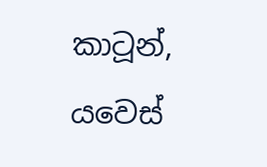කාටූන්, යවෙස්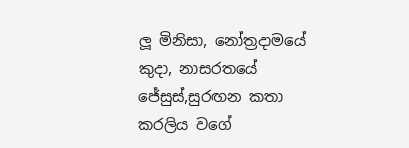ලූ මිනිසා, නෝත්‍රදාමයේ කුදා, නාසරතයේ ජේසුස්,සුරඟන කතා කරලිය වගේ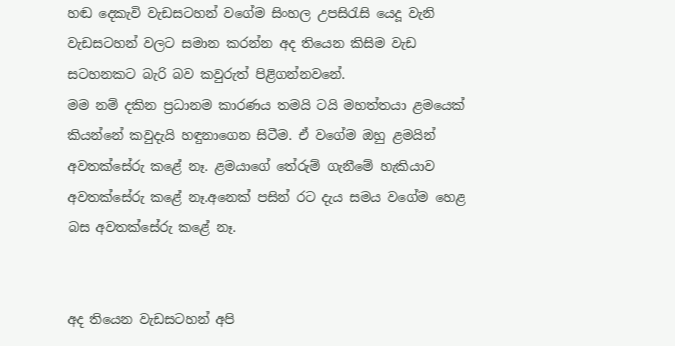හඬ දෙකැවි වැඩසටහන් වගේම සිංහල උපසිරැසි යෙදූ වැනි වැඩසටහන් වලට සමාන කරන්න අද තියෙන කිසිම වැඩ සටහනකට බැරි බව කවුරුත් පිළිගන්නවනේ.
මම නම් දකින ප්‍රධානම කාරණය තමයි ටයි මහත්තයා ළමයෙක් කියන්නේ කවුදැයි හඳුනාගෙන සිටීම. ඒ වගේම ඔහු ළමයින් අවතක්සේරු කළේ නෑ. ළමයාගේ තේරුම් ගැනීමේ හැකියාව අවතක්සේරු කළේ නෑ.අනෙක් පසින් රට දැය සමය වගේම හෙළ බස අවතක්සේරු කළේ නෑ.


අද තියෙන වැඩසටහන් අපි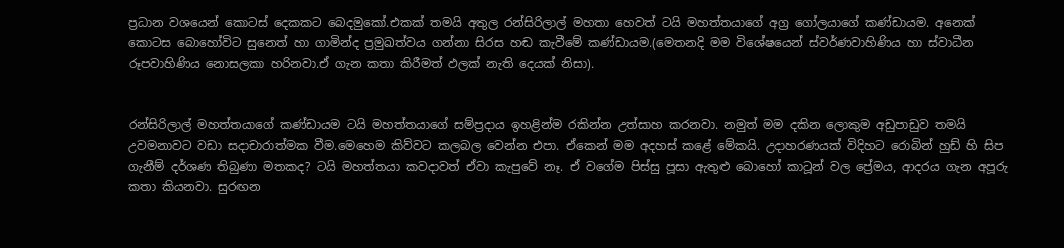ප්‍රධාන වශයෙන් කොටස් දෙකකට බෙදමුකෝ.එකක් තමයි අතුල රන්සිරිලාල් මහතා හෙවත් ටයි මහත්තයාගේ අග්‍ර ගෝලයාගේ කණ්ඩායම. අනෙක් කොටස බොහෝවිට සුනෙත් හා ගාමින්ද ප්‍රමුඛත්වය ගන්නා සිරස හඬ කැවීමේ කණ්ඩායම.(මෙතනදි මම විශේෂයෙන් ස්වර්ණවාහිණිය හා ස්වාධීන රූපවාහිණිය නොසලකා හරිනවා.ඒ ගැන කතා කිරීමත් ඵලක් නැති දෙයක් නිසා).


රන්සිරිලාල් මහත්තයාගේ කණ්ඩායම ටයි මහත්තයාගේ සම්ප්‍රදාය ඉහළින්ම රකින්න උත්සාහ කරනවා. නමුත් මම දකින ලොකුම අඩුපාඩුව තමයි උවමනාවට වඩා සදාචාරාත්මක වීම.මෙහෙම කිව්වට කලබල වෙන්න එපා. ඒකෙන් මම අදහස් කළේ මේකයි. උදාහරණයක් විදිහට රොබින් හුඩ් හි සිප ගැනීම් දර්ශණ තිබුණා මතකද? ටයි මහත්තයා කවදාවත් ඒවා කැපුවේ නෑ. ඒ වගේම පිස්සු පූසා ඇතුළු බොහෝ කාටූන් වල ප්‍රේමය, ආදරය ගැන අපූරු කතා කියනවා. සුරඟන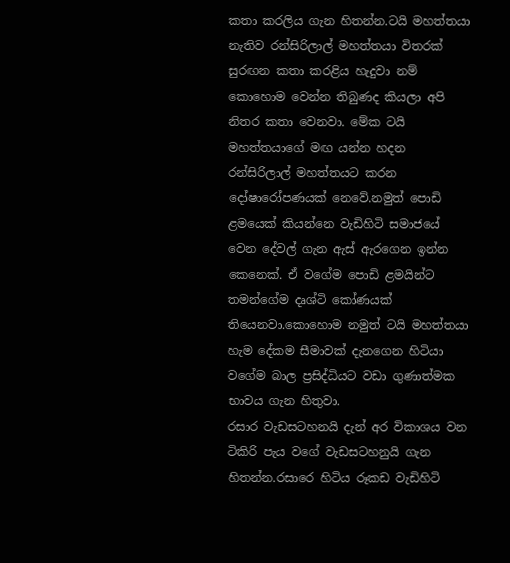කතා කරලිය ගැන හිතන්න.ටයි මහත්තයා නැතිව රන්සිරිලාල් මහත්තයා විතරක් සුරඟන කතා කරළිය හැදුවා නම් කොහොම වෙන්න තිබුණද කියලා අපි නිතර කතා වෙනවා. මේක ටයි මහත්තයාගේ මඟ යන්න හදන රන්සිරිලාල් මහත්තයට කරන දෝෂාරෝපණයක් නෙවේ.නමුත් පොඩි ළමයෙක් කියන්නෙ වැඩිහිටි සමාජයේ වෙන දේවල් ගැන ඇස් ඇරගෙන ඉන්න කෙනෙක්. ඒ වගේම පොඩි ළමයින්ට තමන්ගේම දෘශ්ටි කෝණයක් තියෙනවා.කොහොම නමුත් ටයි මහත්තයා හැම දේකම සීමාවක් දැනගෙන හිටියා වගේම බාල ප්‍රසිද්ධියට වඩා ගුණාත්මක භාවය ගැන හිතුවා.
රසාර වැඩසටහනයි දැන් අර විකාශය වන ටිකිරි පැය වගේ වැඩසටහනුයි ගැන හිතන්න.රසාරෙ හිටිය රූකඩ වැඩිහිටි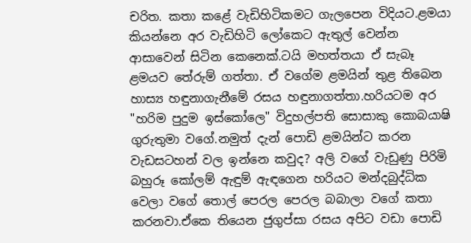චරිත. කතා කළේ වැඩිහිටිකමට ගැලපෙන විදියට.ළමයා කියන්නෙ අර වැඩිහිටි ලෝකෙට ඇතුල් වෙන්න ආසාවෙන් සිටින කෙනෙක්.ටයි මහත්තයා ඒ සැබෑ ළමයව තේරුම් ගත්තා. ඒ වගේම ළමයින් තුළ තිබෙන හාස්‍ය හඳුනාගැනීමේ රසය හඳුනාගත්තා.හරියටම අර "හරිම පුදුම ඉස්කෝලෙ" විදුහල්පති සොසාකු කොබයාෂි ගුරුතුමා වගේ.නමුත් දැන් පොඩි ළමයින්ට කරන වැඩසටහන් වල ඉන්නෙ කවුද? අලි වගේ වැඩුණු පිරිමි බහුරූ කෝලම් ඇඳුම් ඇඳගෙන හරියට මන්දබුද්ධික වෙලා වගේ තොල් පෙරල පෙරල බබාලා වගේ කතා කරනවා.ඒකෙ තියෙන ජුගුප්සා රසය අපිට වඩා පොඩි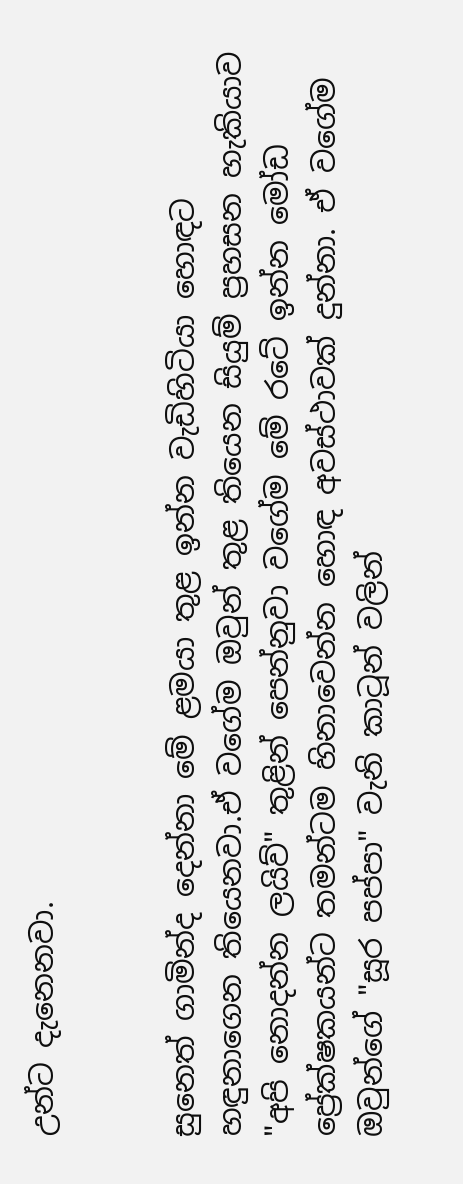උන්ට දැනෙනවා.


සුනෙත් ගාමින්ද දෙන්නා මේ ළමයා තුළ ඉන්න වැඩිහිටියා හොඳට හඳුනාගෙන තියෙනවා.ඒ වගේම ඔවුන් තුළ තියෙන සියුම් ප්‍රහසන හැකියාව "අපි නොදන්න ලයිව්" තුළින් පෙන්නුවා වගේම මේ රටේ ඉන්න මෝඩ ප්‍රේක්ෂකයන්ට තමන්ටම හිනාවෙන්න හොඳ අවස්ථාවක් දුන්නා. ඒ වගේම ඔවුන්ගේ "සූර පප්පා" වැනි කාටූන් වලින්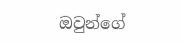ඔවුන්ගේ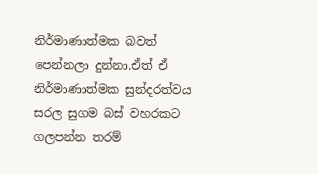නිර්මාණාත්මක බවත් පෙන්නලා දුන්නා.ඒත් ඒ නිර්මාණාත්මක සුන්දරත්වය සරල සුගම බස් වහරකට ගලපන්න තරම්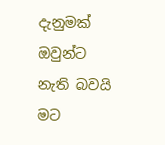දැනුමක් ඔවුන්ට නැති බවයි මට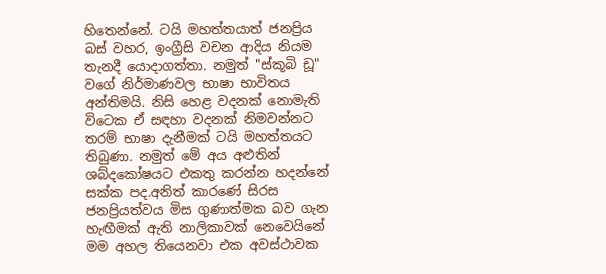හිතෙන්නේ. ටයි මහත්තයාත් ජනප්‍රිය බස් වහර, ඉංග්‍රීසි වචන ආදිය නියම තැනදී යොදාගත්තා. නමුත් "ස්කූබි ඩූ" වගේ නිර්මාණවල භාෂා භාවිතය අන්තිමයි. නිසි හෙළ වදනක් නොමැති විටෙක ඒ සඳහා වදනක් නිමවන්නට තරම් භාෂා දැනීමක් ටයි මහත්තයට තිබුණා. නමුත් මේ අය අළුතින් ශබ්දකෝෂයට එකතු කරන්න හදන්නේ සක්ක පද.අනිත් කාරණේ සිරස ජනප්‍රියත්වය මිස ගුණාත්මක බව ගැන හැඟීමක් ඇති නාලිකාවක් නෙවෙයිනේ
මම අහල තියෙනවා එක අවස්ථාවක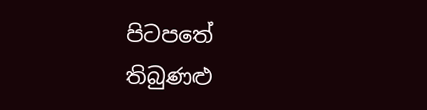පිටපතේ තිබුණළු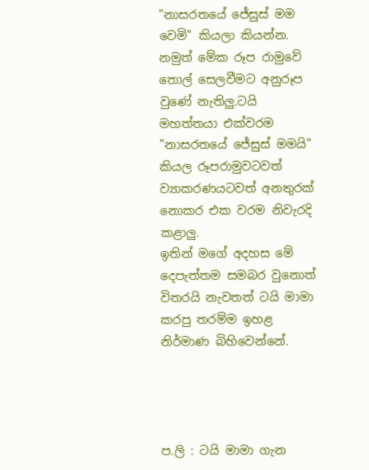"නාසරතයේ ජේසුස් මම වෙමි" කියලා කියන්න. නමුත් මේක රූප රාමුවේ තොල් සෙලවීමට අනුරූප වුණේ නැතිලු.ටයි මහත්තයා එක්වරම "නාසරතයේ ජේසුස් මමයි" කියල රූපරාමුවටවත් ව්‍යාකරණයටවත් අනතුරක් නොකර එක වරම නිවැරදි කළාලු.
ඉතින් මගේ අදහස මේ දෙපැත්තම සමබර වුනොත් විතරයි නැවතත් ටයි මාමා කරපු තරම්ම ඉහළ නිර්මාණ බිහිවෙන්නේ.




ප.ලි : ටයි මාමා ගැන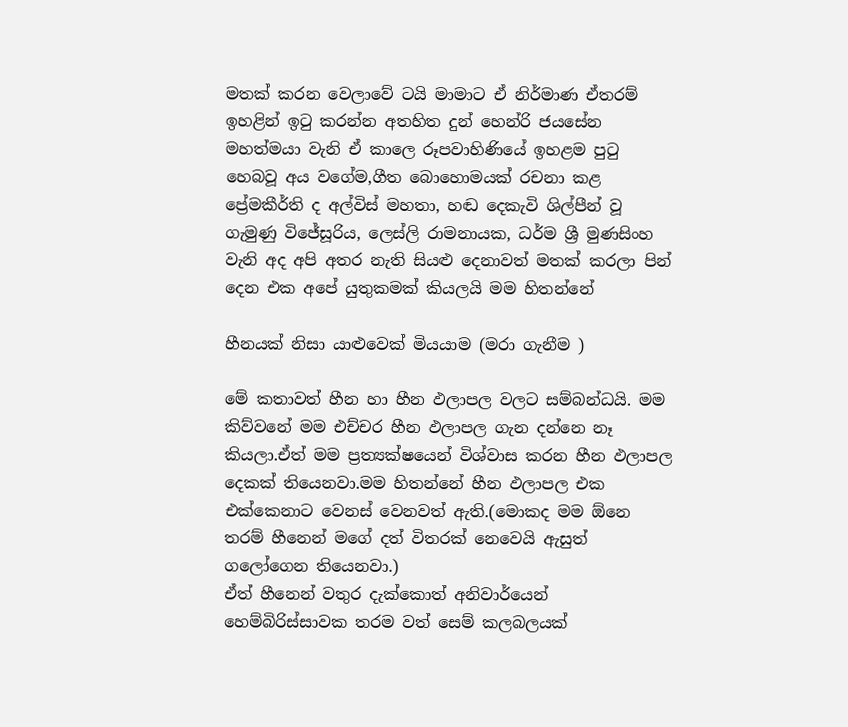මතක් කරන වෙලාවේ ටයි මාමාට ඒ නිර්මාණ ඒතරම් ඉහළින් ඉටු කරන්න අතහිත දුන් හෙන්රි ජයසේන මහත්මයා වැනි ඒ කාලෙ රූපවාහිණියේ ඉහළම පුටු හෙබවූ අය වගේම,ගීත බොහොමයක් රචනා කළ ප්‍රේමකීර්ති ද අල්විස් මහතා, හඬ දෙකැවි ශිල්පීන් වූ ගැමුණු විජේසූරිය, ලෙස්ලි රාමනායක, ධර්ම ශ්‍රී මුණසිංහ වැනි අද අපි අතර නැති සියළු දෙනාවත් මතක් කරලා පින් දෙන එක අපේ යුතුකමක් කියලයි මම හිතන්නේ

හීනයක් නිසා යාළුවෙක් මියයාම (මරා ගැනීම )

මේ කතාවත් හීන හා හීන ඵලාපල වලට සම්බන්ධයි. මම කිව්වනේ මම එච්චර හීන ඵලාපල ගැන දන්නෙ නෑ කියලා.ඒත් මම ප්‍රත්‍යක්ෂයෙන් විශ්වාස කරන හීන ඵලාපල දෙකක් තියෙනවා.මම හිතන්නේ හීන ඵලාපල එක එක්කෙනාට වෙනස් වෙනවත් ඇති.(මොකද මම ඕනෙ තරම් හීනෙන් මගේ දත් විතරක් නෙවෙයි ඇසුත් ගලෝගෙන තියෙනවා.)
ඒත් හීනෙන් වතුර දැක්කොත් අනිවාර්යෙන් හෙම්බිරිස්සාවක තරම වත් සෙම් කලබලයක්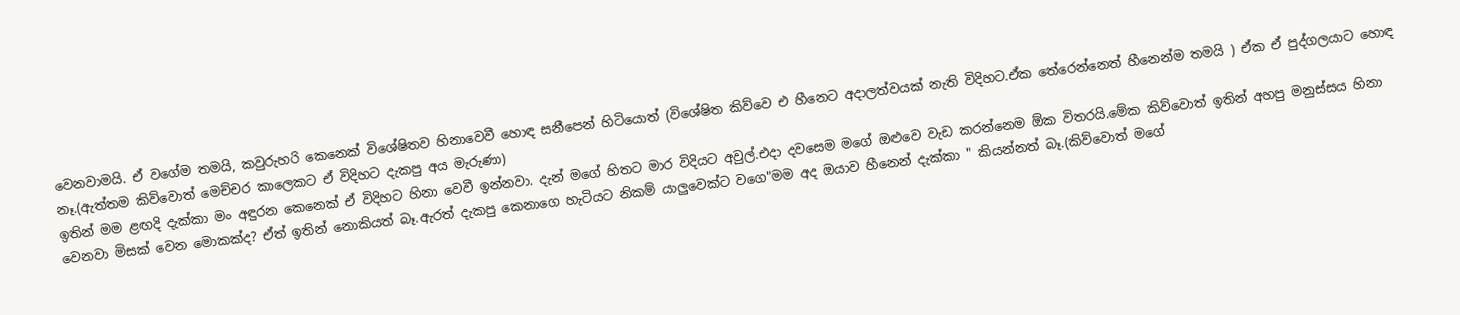වෙනවාමයි. ඒ වගේම තමයි, කවුරුහරි කෙනෙක් විශේෂිතව හිනාවෙවී හොඳ සනීපෙන් හිටියොත් (විශේෂිත කිව්වෙ එ හීනෙට අදාලත්වයක් නැති විදිහට.ඒක තේරෙන්නෙත් හීනෙන්ම තමයි ) ඒක ඒ පුද්ගලයාට හොඳ නෑ.(ඇත්තම කිව්වොත් මෙච්චර කාලෙකට ඒ විදිහට දැකපු අය මැරුණා)
ඉතින් මම ළඟදි දැක්කා මං අඳුරන කෙනෙක් ඒ විදිහට හිනා වෙවී ඉන්නවා. දැන් මගේ හිතට මාර විදියට අවුල්.එදා දවසෙම මගේ ඔළුවෙ වැඩ කරන්නෙම ඕක විතරයි.මේක කිව්වොත් ඉතින් අහපු මනුස්සය හිනා වෙනවා මිසක් වෙන මොකක්ද? ඒත් ඉතින් නොකියත් බෑ.ඇරත් දැකපු කෙනාගෙ හැටියට නිකම් යාලුවෙක්ට වගෙ"මම අද ඔයාව හීනෙන් දැක්කා " කියන්නත් බෑ.(කිව්වොත් මගේ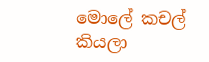මොලේ කචල් කියලා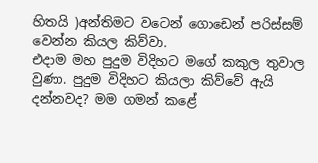හිතයි )අන්තිමට වටෙන් ගොඩෙන් පරිස්සම් වෙන්න කියල කිව්වා.
එදාම මහ පුදුම විදිහට මගේ කකුල තුවාල වුණා. පුදුම විදිහට කියලා කිව්වේ ඇයි දන්නවද? මම ගමන් කළේ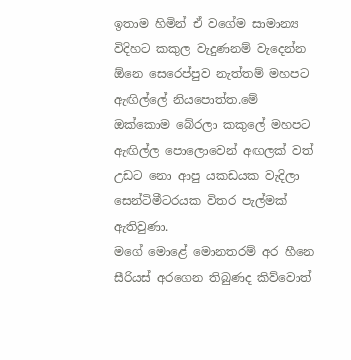ඉතාම හිමින් ඒ වගේම සාමාන්‍ය විදිහට කකුල වැදුණනම් වැදෙන්න ඕනෙ සෙරෙප්පුව නැත්තම් මහපට ඇඟිල්ලේ නියපොත්ත.මේ ඔක්කොම බේරලා කකුලේ මහපට ඇඟිල්ල පොලොවෙන් අඟලක් වත් උඩට නො ආපු යකඩයක වැදිලා සෙන්ටිමීටරයක විතර පැල්මක් ඇතිවුණා.
මගේ මොළේ මොනතරම් අර හීනෙ සීරියස් අරගෙන තිබුණද කිව්වොත්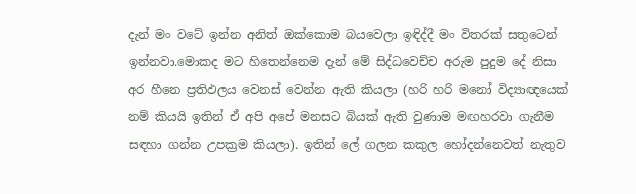දැන් මං වටේ ඉන්න අනිත් ඔක්කොම බයවෙලා ඉඳිද්දී මං විතරක් සතුටෙන් ඉන්නවා.මොකද මට හිතෙන්නෙම දැන් මේ සිද්ධවෙච්ච අරුම පුදුම දේ නිසා අර හීනෙ ප්‍රතිඵලය වෙනස් වෙන්න ඇති කියලා (හරි හරි මනෝ විද්‍යාඥයෙක් නම් කියයි ඉතින් ඒ අපි අපේ මනසට බියක් ඇති වුණාම මඟහරවා ගැනීම සඳහා ගන්න උපක්‍රම කියලා). ඉතින් ලේ ගලන කකුල හෝදන්නෙවත් නැතුව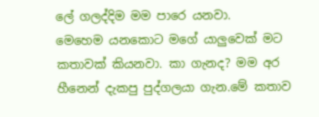ලේ ගලද්දිම මම පාරෙ යනවා.
මෙහෙම යනකොට මගේ යාලුවෙක් මට කතාවක් කියනවා. කා ගැනද? මම අර හීනෙන් දැකපු පුද්ගලයා ගැන.මේ කතාව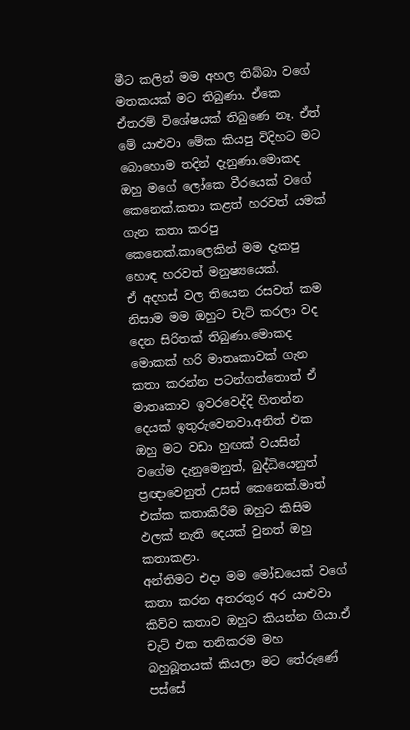මීට කලින් මම අහල තිබ්බා වගේ මතකයක් මට තිබුණා. ඒකෙ ඒතරම් විශේෂයක් තිබුණෙ නෑ. ඒත් මේ යාළුවා මේක කියපු විදිහට මට බොහොම තදින් දැනුණා.මොකද ඔහු මගේ ලෝකෙ වීරයෙක් වගේ කෙනෙක්.කතා කළත් හරවත් යමක් ගැන කතා කරපු කෙනෙක්.කාලෙකින් මම දැකපු හොඳ හරවත් මනුෂ්‍යයෙක්.
ඒ අදහස් වල තියෙන රසවත් කම නිසාම මම ඔහුට චැට් කරලා වද දෙන සිරිතක් තිබුණා.මොකද මොකක් හරි මාතෘකාවක් ගැන කතා කරන්න පටන්ගත්තොත් ඒ මාතෘකාව ඉවරවෙද්දි හිතන්න දෙයක් ඉතුරුවෙනවා.අනිත් එක ඔහු මට වඩා හුඟක් වයසින් වගේම දැනුමෙනුත්, බුද්ධියෙනුත් ප්‍රඥාවෙනුත් උසස් කෙනෙක්.මාත් එක්ක කතාකිරීම ඔහුට කිසිම ඵලක් නැති දෙයක් වුනත් ඔහු කතාකළා.
අන්තිමට එදා මම මෝඩයෙක් වගේ කතා කරන අතරතුර අර යාළුවා කිව්ව කතාව ඔහුට කියන්න ගියා.ඒ චැට් එක තනිකරම මහ බහුබූතයක් කියලා මට තේරුණේ පස්සේ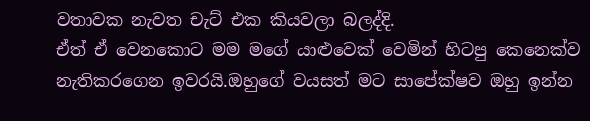වතාවක නැවත චැට් එක කියවලා බලද්දි.
ඒත් ඒ වෙනකොට මම මගේ යාළුවෙක් වෙමින් හිටපු කෙනෙක්ව නැතිකරගෙන ඉවරයි.ඔහුගේ වයසත් මට සාපේක්ෂව ඔහු ඉන්න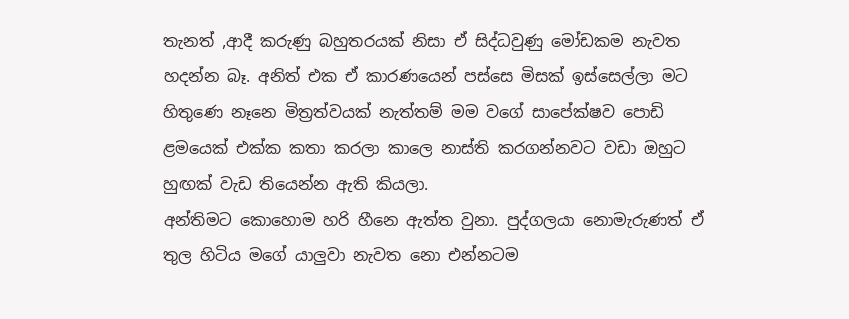තැනත් ,ආදී කරුණු බහුතරයක් නිසා ඒ සිද්ධවුණු මෝඩකම නැවත හදන්න බෑ. අනිත් එක ඒ කාරණයෙන් පස්සෙ මිසක් ඉස්සෙල්ලා මට හිතුණෙ නෑනෙ මිත්‍රත්වයක් නැත්තම් මම වගේ සාපේක්ෂව පොඩි ළමයෙක් එක්ක කතා කරලා කාලෙ නාස්ති කරගන්නවට වඩා ඔහුට හුඟක් වැඩ තියෙන්න ඇති කියලා.
අන්තිමට කොහොම හරි හීනෙ ඇත්ත වුනා. පුද්ගලයා නොමැරුණත් ඒ තුල හිටිය මගේ යාලුවා නැවත නො එන්නටම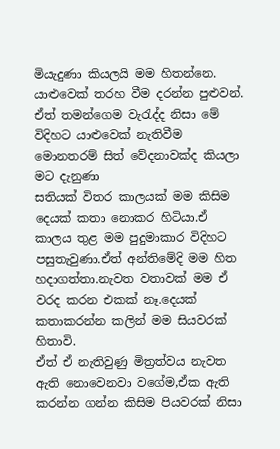මියැදුණා කියලයි මම හිතන්නෙ.
යාළුවෙක් තරහ වීම දරන්න පුළුවන්. ඒත් තමන්ගෙම වැරැද්ද නිසා මේ විදිහට යාළුවෙක් නැතිවීම මොනතරම් සිත් වේදනාවක්ද කියලා මට දැනුණා
සතියක් විතර කාලයක් මම කිසිම දෙයක් කතා නොකර හිටියා.ඒ කාලය තුළ මම පුදුමාකාර විදිහට පසුතැවුණා.ඒත් අන්තිමේදි මම හිත හදාගත්තා.නැවත වතාවක් මම ඒ වරද කරන එකක් නෑ.දෙයක් කතාකරන්න කලින් මම සියවරක් හිතාවි.
ඒත් ඒ නැතිවුණු මිත්‍රත්වය නැවත ඇති නොවෙනවා වගේම,ඒක ඇති කරන්න ගන්න කිසිම පියවරක් නිසා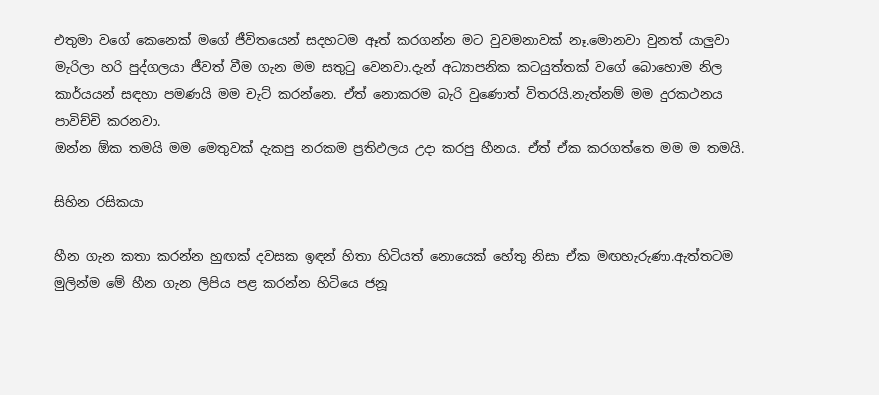එතුමා වගේ කෙනෙක් මගේ ජීවිතයෙන් සදහටම ඈත් කරගන්න මට වුවමනාවක් නෑ.මොනවා වුනත් යාලුවා මැරිලා හරි පුද්ගලයා ජීවත් වීම ගැන මම සතුටු වෙනවා.දැන් අධ්‍යාපනික කටයුත්තක් වගේ බොහොම නිල කාර්යයන් සඳහා පමණයි මම චැට් කරන්නෙ. ඒත් නොකරම බැරි වුණොත් විතරයි.නැත්නම් මම දුරකථනය පාවිච්චි කරනවා.
ඔන්න ඕක තමයි මම මෙතුවක් දැකපු නරකම ප්‍රතිඵලය උදා කරපු හීනය. ඒත් ඒක කරගත්තෙ මම ම තමයි.

සිහින රසිකයා

හීන ගැන කතා කරන්න හුඟක් දවසක ඉඳන් හිතා හිටියත් නොයෙක් හේතු නිසා ඒක මඟහැරුණා.ඇත්තටම මුලින්ම මේ හීන ගැන ලිපිය පළ කරන්න හිටියෙ ජනූ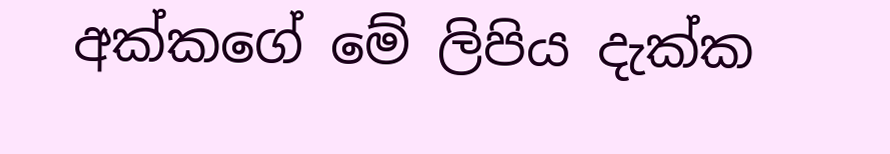අක්කගේ මේ ලිපිය දැක්ක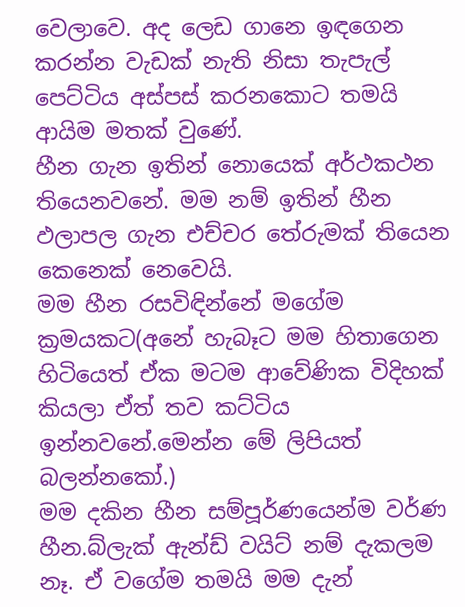වෙලාවෙ. අද ලෙඩ ගානෙ ඉඳගෙන කරන්න වැඩක් නැති නිසා තැපැල් පෙට්ටිය අස්පස් කරනකොට තමයි ආයිම මතක් වුණේ.
හීන ගැන ඉතින් නොයෙක් අර්ථකථන තියෙනවනේ. මම නම් ඉතින් හීන ඵලාපල ගැන එච්චර තේරුමක් තියෙන කෙනෙක් නෙවෙයි.
මම හීන රසවිඳින්නේ මගේම ක්‍රමයකට(අනේ හැබෑට මම හිතාගෙන හිටියෙත් ඒක මටම ආවේණික විදිහක් කියලා ඒත් තව කට්ටිය ඉන්නවනේ.මෙන්න මේ ලිපියත් බලන්නකෝ.)
මම දකින හීන සම්පූර්ණයෙන්ම වර්ණ හීන.බ්ලැක් ඇන්ඩ් වයිට් නම් දැකලම නෑ. ඒ වගේම තමයි මම දැන්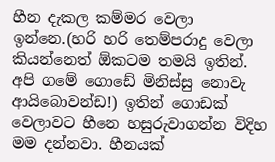හීන දැකල කම්මර වෙලා ඉන්නෙ.(හරි හරි තෙම්පරාදු වෙලා කියන්නෙත් ඕකටම තමයි ඉතින්. අපි ගමේ ගොඩේ මිනිස්සු නොවැ ආයිබොවන්ඩ!) ඉතින් ගොඩක් වෙලාවට හීනෙ හසුරුවාගන්න විදිහ මම දන්නවා. හීනයක්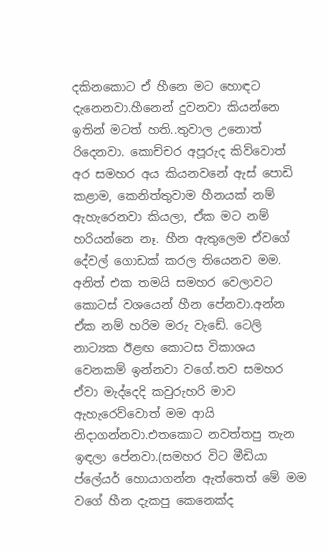දකිනකොට ඒ හීනෙ මට හොඳට දැනෙනවා.හීනෙන් දුවනවා කියන්නෙ ඉතින් මටත් හති..තුවාල උනොත් රිදෙනවා. කොච්චර අපූරුද කිව්වොත් අර සමහර අය කියනවනේ ඇස් පොඩි කළාම, කෙනිත්තුවාම හීනයක් නම් ඇහැරෙනවා කියලා, ඒක මට නම් හරියන්නෙ නෑ. හීන ඇතුලෙම ඒවගේ දේවල් ගොඩක් කරල තියෙනව මම.
අනිත් එක තමයි සමහර වෙලාවට කොටස් වශයෙන් හීන පේනවා.අන්න ඒක නම් හරිම මරු වැඩේ. ටෙලි නාට්‍යක ඊළඟ කොටස විකාශය වෙනකම් ඉන්නවා වගේ.තව සමහර ඒවා මැද්දෙදි කවුරුහරි මාව ඇහැරෙව්වොත් මම ආයි නිදාගන්නවා.එතකොට නවත්තපු තැන ඉඳලා පේනවා.(සමහර විට මීඩියා ප්ලේයර් හොයාගන්න ඇත්තෙත් මේ මම වගේ හීන දැකපු කෙනෙක්ද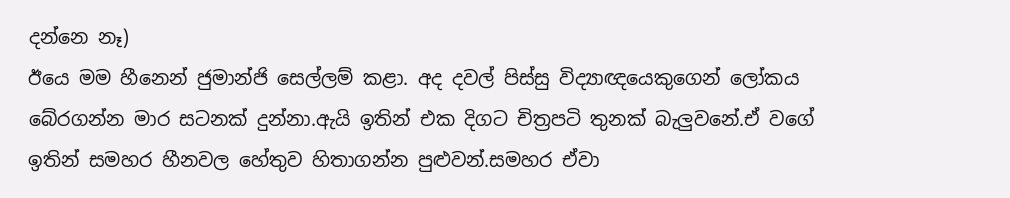දන්නෙ නෑ)
ඊයෙ මම හීනෙන් ජුමාන්ජි සෙල්ලම් කළා. අද දවල් පිස්සු විද්‍යාඥයෙකුගෙන් ලෝකය බේරගන්න මාර සටනක් දුන්නා.ඇයි ඉතින් එක දිගට චිත්‍රපටි තුනක් බැලුවනේ.ඒ වගේ ඉතින් සමහර හීනවල හේතුව හිතාගන්න පුළුවන්.සමහර ඒවා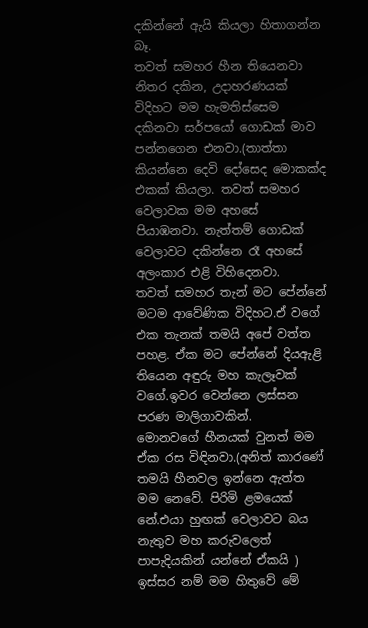දකින්නේ ඇයි කියලා හිතාගන්න බෑ.
තවත් සමහර හීන තියෙනවා නිතර දකින, උදාහරණයක් විදිහට මම හැමතිස්සෙම දකිනවා සර්පයෝ ගොඩක් මාව පන්නගෙන එනවා.(තාත්තා කියන්නෙ දෙවි දෝසෙද මොකක්ද එකක් කියලා. තවත් සමහර වෙලාවක මම අහසේ පියාඹනවා. නැත්තම් ගොඩක් වෙලාවට දකින්නෙ රෑ අහසේ අලංකාර එළි විහිදෙනවා.
තවත් සමහර තැන් මට පේන්නේ මටම ආවේණික විදිහට.ඒ වගේ එක තැනක් තමයි අපේ වත්ත පහළ. ඒක මට පේන්නේ දියඇළි තියෙන අඳුරු මහ කැලෑවක් වගේ.ඉවර වෙන්නෙ ලස්සන පරණ මාලිගාවකින්.
මොනවගේ හීනයක් වුනත් මම ඒක රස විඳිනවා.(අනිත් කාරණේ තමයි හීනවල ඉන්නෙ ඇත්ත මම නෙවේ. පිරිමි ළමයෙක් නේ.එයා හුඟක් වෙලාවට බය නැතුව මහ කරුවලෙත් පාපැදියකින් යන්නේ ඒකයි )
ඉස්සර නම් මම හිතුවේ මේ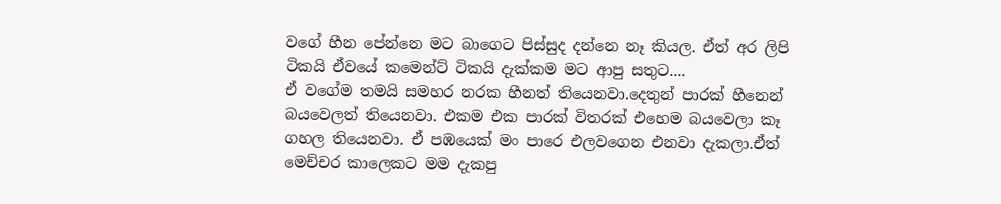වගේ හීන පේන්නෙ මට බාගෙට පිස්සුද දන්නෙ නෑ කියල. ඒත් අර ලිපි ටිකයි ඒවයේ කමෙන්ට් ටිකයි දැක්කම මට ආපු සතුට....
ඒ වගේම තමයි සමහර නරක හීනත් තියෙනවා.දෙතුන් පාරක් හීනෙන් බයවෙලත් තියෙනවා. එකම එක පාරක් විතරක් එහෙම බයවෙලා කෑ ගහල තියෙනවා. ඒ පඹයෙක් මං පාරෙ එලවගෙන එනවා දැකලා.ඒත් මෙච්චර කාලෙකට මම දැකපු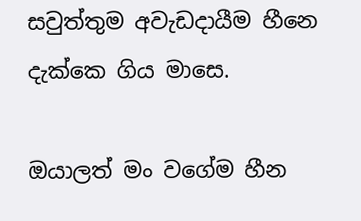සවුත්තුම අවැඩදායීම හීනෙ දැක්කෙ ගිය මාසෙ.

ඔයාලත් මං වගේම හීන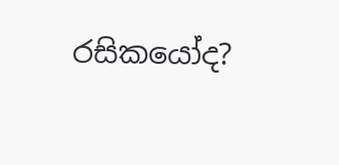රසිකයෝද?